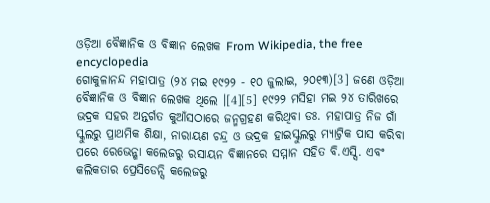ଓଡ଼ିଆ ବୈଜ୍ଞାନିକ ଓ ବିଜ୍ଞାନ ଲେଖକ From Wikipedia, the free encyclopedia
ଗୋକୁଳାନନ୍ଦ ମହାପାତ୍ର (୨୪ ମଇ ୧୯୨୨ - ୧୦ ଜୁଲାଇ, ୨୦୧୩)[3] ଜଣେ ଓଡ଼ିଆ ବୈଜ୍ଞାନିକ ଓ ବିଜ୍ଞାନ ଲେଖକ ଥିଲେ ।[4][5] ୧୯୨୨ ମସିହା ମଇ ୨୪ ତାରିଖରେ ଭଦ୍ରକ ସହର ଅନ୍ତର୍ଗତ କୁଆଁସଠାରେ ଜନ୍ମଗ୍ରହଣ କରିଥିବା ଡଃ. ମହାପାତ୍ର ନିଜ ଗାଁ ସ୍କୁଲରୁ ପ୍ରାଥମିକ ଶିକ୍ଷା, ନାରାୟଣ ଚନ୍ଦ୍ର ଓ ଭଦ୍ରକ ହାଇସ୍କୁଲରୁ ମ୍ୟାଟ୍ରିକ ପାସ କରିବା ପରେ ରେଭେନ୍ଶା କଲେଜରୁ ରସାୟନ ବିଜ୍ଞାନରେ ସମ୍ମାନ ସହିତ ବି.ଏସ୍ସି. ଏବଂ କଲିକତାର ପ୍ରେସିଡେନ୍ସି କଲେଜରୁ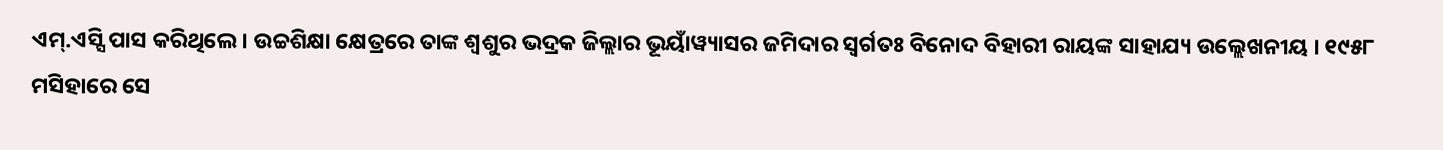ଏମ୍.ଏସ୍ସି ପାସ କରିଥିଲେ । ଉଚ୍ଚଶିକ୍ଷା କ୍ଷେତ୍ରରେ ତାଙ୍କ ଶ୍ୱଶୁର ଭଦ୍ରକ ଜିଲ୍ଲାର ଭୂୟାଁୱ୍ୟାସର ଜମିଦାର ସ୍ୱର୍ଗତଃ ବିନୋଦ ବିହାରୀ ରାୟଙ୍କ ସାହାଯ୍ୟ ଉଲ୍ଲେଖନୀୟ । ୧୯୫୮ ମସିହାରେ ସେ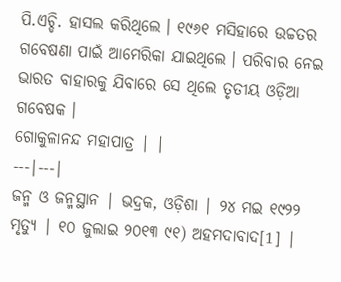ପି.ଏଚ୍ଡି. ହାସଲ କରିଥିଲେ । ୧୯୬୧ ମସିହାରେ ଉଚ୍ଚତର ଗବେଷଣା ପାଇଁ ଆମେରିକା ଯାଇଥିଲେ । ପରିବାର ନେଇ ଭାରତ ବାହାରକୁ ଯିବାରେ ସେ ଥିଲେ ତୃତୀୟ ଓଡ଼ିଆ ଗବେଷକ ।
ଗୋକୁଳାନନ୍ଦ ମହାପାତ୍ର | |
---|---|
ଜନ୍ମ ଓ ଜନ୍ମସ୍ଥାନ | ଭଦ୍ରକ, ଓଡ଼ିଶା | ୨୪ ମଇ ୧୯୨୨
ମୃତ୍ୟୁ | ୧୦ ଜୁଲାଇ ୨୦୧୩ ୯୧) ଅହମଦାବାଦ[1] |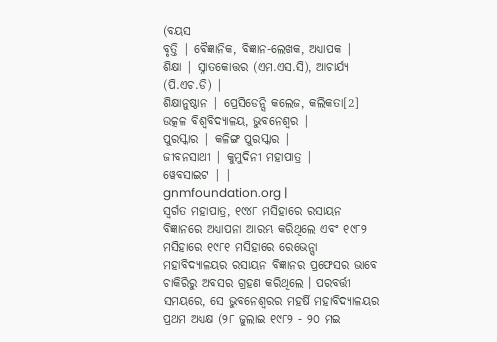(ବୟସ
ବୃତ୍ତି | ବୈଜ୍ଞାନିକ, ବିଜ୍ଞାନ-ଲେଖକ, ଅଧ୍ୟାପକ |
ଶିକ୍ଷା | ସ୍ନାତକୋତ୍ତର (ଏମ.ଏସ.ସି), ଆଚାର୍ଯ୍ୟ (ପି.ଏଚ.ଡି) |
ଶିକ୍ଷାନୁଷ୍ଠାନ | ପ୍ରେସିଡେନ୍ସି କଲେଜ, କଲିକତା[2] ଉତ୍କଳ ବିଶ୍ୱବିଦ୍ୟାଳୟ, ଭୁବନେଶ୍ୱର |
ପୁରସ୍କାର | କଳିଙ୍ଗ ପୁରସ୍କାର |
ଜୀବନସାଥୀ | କୁମୁଦିନୀ ମହାପାତ୍ର |
ୱେବସାଇଟ | |
gnmfoundation.org |
ସ୍ୱର୍ଗତ ମହାପାତ୍ର, ୧୯୪୮ ମସିହାରେ ରସାୟନ ବିଜ୍ଞାନରେ ଅଧ୍ୟାପନା ଆରମ୍ଭ କରିଥିଲେ ଏବଂ ୧୯୮୨ ମସିହାରେ ୧୯୮୧ ମସିହାରେ ରେଭେନ୍ସା ମହାବିଦ୍ୟାଳୟର ରସାୟନ ବିଜ୍ଞାନର ପ୍ରଫେସର ଭାବେ ଚାକିରିରୁ ଅବସର ଗ୍ରହଣ କରିଥିଲେ । ପରବର୍ତ୍ତୀ ସମୟରେ, ସେ ଭୁବନେଶ୍ୱରର ମହର୍ଷି ମହାବିଦ୍ୟାଳୟର ପ୍ରଥମ ଅଧ୍ୟକ୍ଷ (୨୮ ଜୁଲାଇ ୧୯୮୨ - ୨୦ ମଇ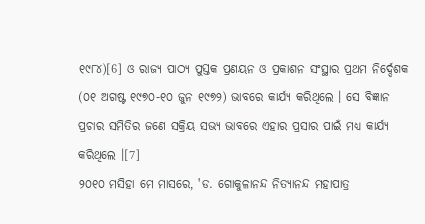୧୯୮୪)[6] ଓ ରାଜ୍ୟ ପାଠ୍ୟ ପୁସ୍ତକ ପ୍ରଣୟନ ଓ ପ୍ରକାଶନ ସଂସ୍ଥାର ପ୍ରଥମ ନିର୍ଦ୍ଦେଶକ (୦୧ ଅଗଷ୍ଟ ୧୯୭୦-୧୦ ଜୁନ ୧୯୭୨) ଭାବରେ କାର୍ଯ୍ୟ କରିଥିଲେ । ସେ ବିଜ୍ଞାନ ପ୍ରଚାର ସମିତିର ଜଣେ ସକ୍ରିୟ ସଭ୍ୟ ଭାବରେ ଏହାର ପ୍ରସାର ପାଇଁ ମଧ୍ୟ କାର୍ଯ୍ୟ କରିଥିଲେ ।[7]
୨୦୧୦ ମସିହା ମେ ମାସରେ, 'ଡ. ଗୋକୁଳାନନ୍ଦ ନିତ୍ୟାନନ୍ଦ ମହାପାତ୍ର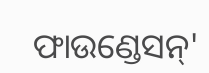ଫାଉଣ୍ଡେସନ୍'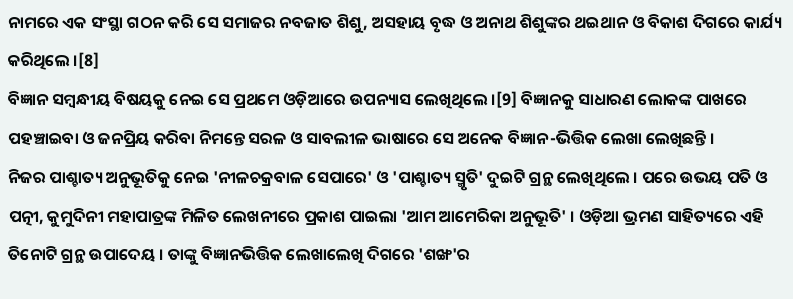ନାମରେ ଏକ ସଂସ୍ଥା ଗଠନ କରି ସେ ସମାଜର ନବଜାତ ଶିଶୁ, ଅସହାୟ ବୃଦ୍ଧ ଓ ଅନାଥ ଶିଶୁଙ୍କର ଥଇଥାନ ଓ ବିକାଶ ଦିଗରେ କାର୍ଯ୍ୟ କରିଥିଲେ ।[8]
ବିଜ୍ଞାନ ସମ୍ବନ୍ଧୀୟ ବିଷୟକୁ ନେଇ ସେ ପ୍ରଥମେ ଓଡ଼ିଆରେ ଉପନ୍ୟାସ ଲେଖିଥିଲେ ।[9] ବିଜ୍ଞାନକୁ ସାଧାରଣ ଲୋକଙ୍କ ପାଖରେ ପହଞ୍ଚାଇବା ଓ ଜନପ୍ରିୟ କରିବା ନିମନ୍ତେ ସରଳ ଓ ସାବଲୀଳ ଭାଷାରେ ସେ ଅନେକ ବିଜ୍ଞାନ-ଭିତ୍ତିକ ଲେଖା ଲେଖିଛନ୍ତି ।
ନିଜର ପାଶ୍ଚାତ୍ୟ ଅନୁଭୂତିକୁ ନେଇ 'ନୀଳଚକ୍ରବାଳ ସେପାରେ' ଓ 'ପାଶ୍ଚାତ୍ୟ ସ୍ମୃତି' ଦୁଇଟି ଗ୍ରନ୍ଥ ଲେଖିଥିଲେ । ପରେ ଉଭୟ ପତି ଓ ପତ୍ନୀ, କୁମୁଦିନୀ ମହାପାତ୍ରଙ୍କ ମିଳିତ ଲେଖନୀରେ ପ୍ରକାଶ ପାଇଲା 'ଆମ ଆମେରିକା ଅନୁଭୂତି' । ଓଡ଼ିଆ ଭ୍ରମଣ ସାହିତ୍ୟରେ ଏହି ତିନୋଟି ଗ୍ରନ୍ଥ ଉପାଦେୟ । ତାଙ୍କୁ ବିଜ୍ଞାନଭିତ୍ତିକ ଲେଖାଲେଖି ଦିଗରେ 'ଶଙ୍ଖ'ର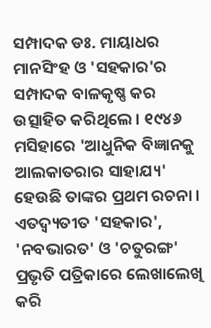ସମ୍ପାଦକ ଡଃ. ମାୟାଧର ମାନସିଂହ ଓ 'ସହକାର'ର ସମ୍ପାଦକ ବାଳକୃଷ୍ଣ କର ଉତ୍ସାହିତ କରିଥିଲେ । ୧୯୪୬ ମସିହାରେ 'ଆଧୁନିକ ବିଜ୍ଞାନକୁ ଆଲକାତରାର ସାହାଯ୍ୟ' ହେଉଛି ତାଙ୍କର ପ୍ରଥମ ରଚନା । ଏତଦ୍ବ୍ୟତୀତ 'ସହକାର', 'ନବଭାରତ' ଓ 'ଚତୁରଙ୍ଗ' ପ୍ରଭୃତି ପତ୍ରିକାରେ ଲେଖାଲେଖି କରି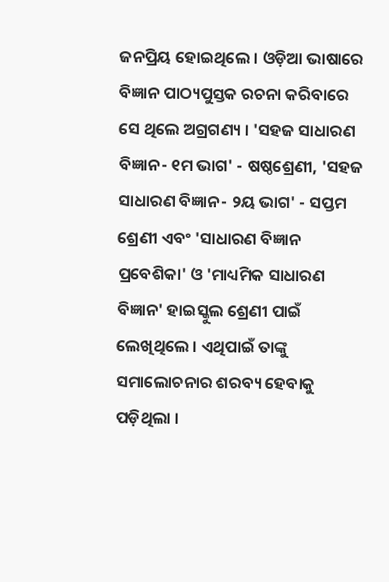ଜନପ୍ରିୟ ହୋଇଥିଲେ । ଓଡ଼ିଆ ଭାଷାରେ ବିଜ୍ଞାନ ପାଠ୍ୟପୁସ୍ତକ ରଚନା କରିବାରେ ସେ ଥିଲେ ଅଗ୍ରଗଣ୍ୟ । 'ସହଜ ସାଧାରଣ ବିଜ୍ଞାନ- ୧ମ ଭାଗ' - ଷଷ୍ଠଶ୍ରେଣୀ, 'ସହଜ ସାଧାରଣ ବିଜ୍ଞାନ- ୨ୟ ଭାଗ' - ସପ୍ତମ ଶ୍ରେଣୀ ଏବଂ 'ସାଧାରଣ ବିଜ୍ଞାନ ପ୍ରବେଶିକା' ଓ 'ମାଧ୍ୟମିକ ସାଧାରଣ ବିଜ୍ଞାନ' ହାଇସ୍କୁଲ ଶ୍ରେଣୀ ପାଇଁ ଲେଖିଥିଲେ । ଏଥିପାଇଁ ତାଙ୍କୁ ସମାଲୋଚନାର ଶରବ୍ୟ ହେବାକୁ ପଡ଼ିଥିଲା ।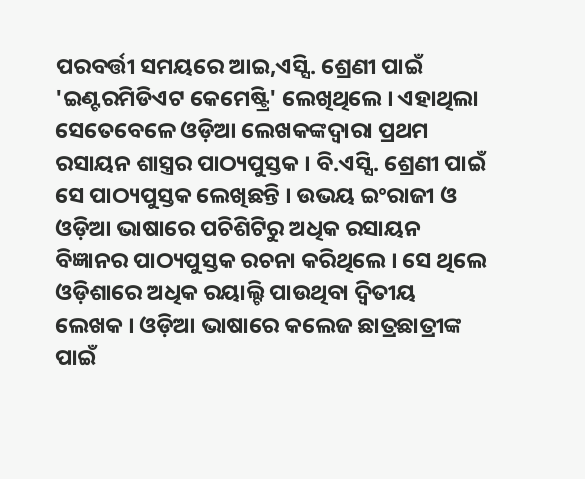ପରବର୍ତ୍ତୀ ସମୟରେ ଆଇ,ଏସ୍ସି. ଶ୍ରେଣୀ ପାଇଁ 'ଇଣ୍ଟରମିଡିଏଟ କେମେଷ୍ଟ୍ରି' ଲେଖିଥିଲେ । ଏହାଥିଲା ସେତେବେଳେ ଓଡ଼ିଆ ଲେଖକଙ୍କଦ୍ୱାରା ପ୍ରଥମ ରସାୟନ ଶାସ୍ତ୍ରର ପାଠ୍ୟପୁସ୍ତକ । ବି.ଏସ୍ସି. ଶ୍ରେଣୀ ପାଇଁ ସେ ପାଠ୍ୟପୁସ୍ତକ ଲେଖିଛନ୍ତି । ଉଭୟ ଇଂରାଜୀ ଓ ଓଡ଼ିଆ ଭାଷାରେ ପଚିଶିଟିରୁ ଅଧିକ ରସାୟନ ବିଜ୍ଞାନର ପାଠ୍ୟପୁସ୍ତକ ରଚନା କରିଥିଲେ । ସେ ଥିଲେ ଓଡ଼ିଶାରେ ଅଧିକ ରୟାଲ୍ଟି ପାଉଥିବା ଦ୍ୱିତୀୟ ଲେଖକ । ଓଡ଼ିଆ ଭାଷାରେ କଲେଜ ଛାତ୍ରଛାତ୍ରୀଙ୍କ ପାଇଁ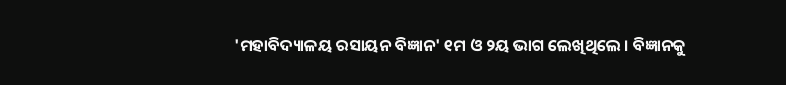'ମହାବିଦ୍ୟାଳୟ ରସାୟନ ବିଜ୍ଞାନ' ୧ମ ଓ ୨ୟ ଭାଗ ଲେଖିଥିଲେ । ବିଜ୍ଞାନକୁ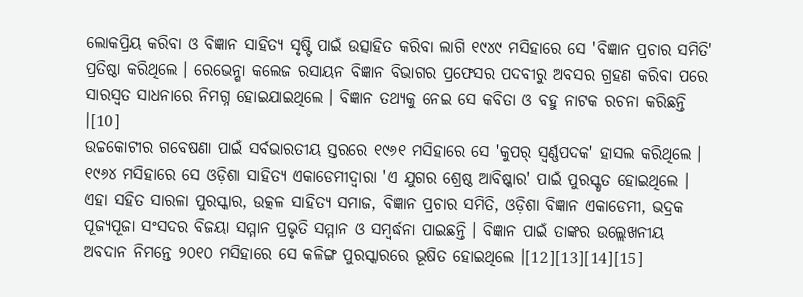ଲୋକପ୍ରିୟ କରିବା ଓ ବିଜ୍ଞାନ ସାହିତ୍ୟ ସୃଷ୍ଟି ପାଇଁ ଉତ୍ସାହିତ କରିବା ଲାଗି ୧୯୪୯ ମସିହାରେ ସେ 'ବିଜ୍ଞାନ ପ୍ରଚାର ସମିତି' ପ୍ରତିଷ୍ଠା କରିଥିଲେ । ରେଭେନ୍ଶା କଲେଜ ରସାୟନ ବିଜ୍ଞାନ ବିଭାଗର ପ୍ରଫେସର ପଦବୀରୁ ଅବସର ଗ୍ରହଣ କରିବା ପରେ ସାରସ୍ୱତ ସାଧନାରେ ନିମଗ୍ନ ହୋଇଯାଇଥିଲେ । ବିଜ୍ଞାନ ତଥ୍ୟକୁ ନେଇ ସେ କବିତା ଓ ବହୁ ନାଟକ ରଚନା କରିଛନ୍ତି ।[10]
ଉଚ୍ଚକୋଟୀର ଗବେଷଣା ପାଇଁ ସର୍ବଭାରତୀୟ ସ୍ତରରେ ୧୯୬୧ ମସିହାରେ ସେ 'କୁପର୍ ସ୍ୱର୍ଣ୍ଣପଦକ' ହାସଲ କରିଥିଲେ । ୧୯୬୪ ମସିହାରେ ସେ ଓଡ଼ିଶା ସାହିତ୍ୟ ଏକାଡେମୀଦ୍ୱାରା 'ଏ ଯୁଗର ଶ୍ରେଷ୍ଠ ଆବିଷ୍କାର' ପାଇଁ ପୁରସ୍କୃତ ହୋଇଥିଲେ । ଏହା ସହିତ ସାରଳା ପୁରସ୍କାର, ଉତ୍କଳ ସାହିତ୍ୟ ସମାଜ, ବିଜ୍ଞାନ ପ୍ରଚାର ସମିତି, ଓଡ଼ିଶା ବିଜ୍ଞାନ ଏକାଡେମୀ, ଭଦ୍ରକ ପୂଜ୍ୟପୂଜା ସଂସଦର ବିଜୟା ସମ୍ମାନ ପ୍ରଭୃତି ସମ୍ମାନ ଓ ସମ୍ବର୍ଦ୍ଧନା ପାଇଛନ୍ତି । ବିଜ୍ଞାନ ପାଇଁ ତାଙ୍କର ଉଲ୍ଲେଖନୀୟ ଅବଦାନ ନିମନ୍ତେ ୨୦୧୦ ମସିହାରେ ସେ କଳିଙ୍ଗ ପୁରସ୍କାରରେ ଭୂଷିତ ହୋଇଥିଲେ ।[12][13][14][15]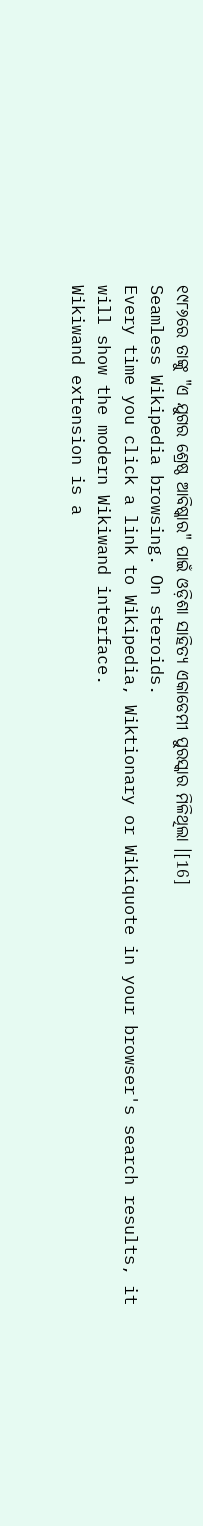୧୯୮୬ରେ ତାଙ୍କୁ "ଏ ଯୁଗର ଶ୍ରେଷ୍ଠ ଆବିଷ୍କାର" ପାଇଁ ଓଡ଼ିଶା ସାହିତ୍ୟ ଏକାଡେମୀ ପୁରସ୍କାର ମିଳିଥିଲା ।[16]
Seamless Wikipedia browsing. On steroids.
Every time you click a link to Wikipedia, Wiktionary or Wikiquote in your browser's search results, it will show the modern Wikiwand interface.
Wikiwand extension is a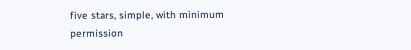five stars, simple, with minimum permission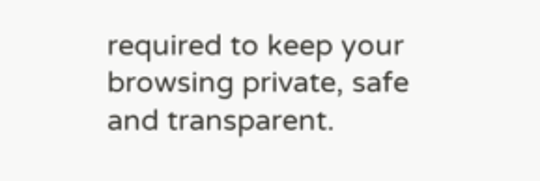required to keep your browsing private, safe and transparent.